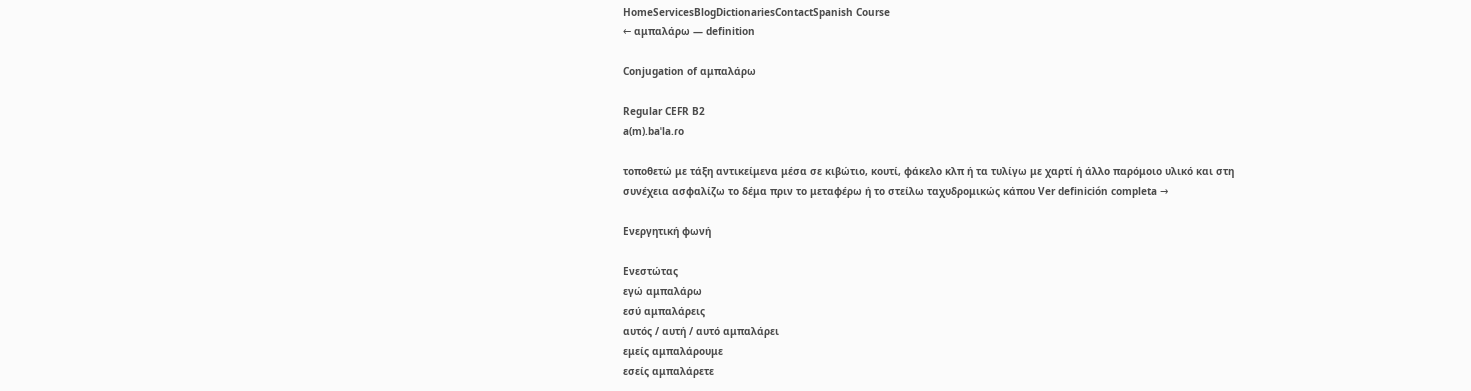HomeServicesBlogDictionariesContactSpanish Course
← αμπαλάρω — definition

Conjugation of αμπαλάρω

Regular CEFR B2
a(m).baˈla.ɾo

τοποθετώ με τάξη αντικείμενα μέσα σε κιβώτιο, κουτί, φάκελο κλπ ή τα τυλίγω με χαρτί ή άλλο παρόμοιο υλικό και στη συνέχεια ασφαλίζω το δέμα πριν το μεταφέρω ή το στείλω ταχυδρομικώς κάπου Ver definición completa →

Ενεργητική φωνή

Ενεστώτας
εγώ αμπαλάρω
εσύ αμπαλάρεις
αυτός / αυτή / αυτό αμπαλάρει
εμείς αμπαλάρουμε
εσείς αμπαλάρετε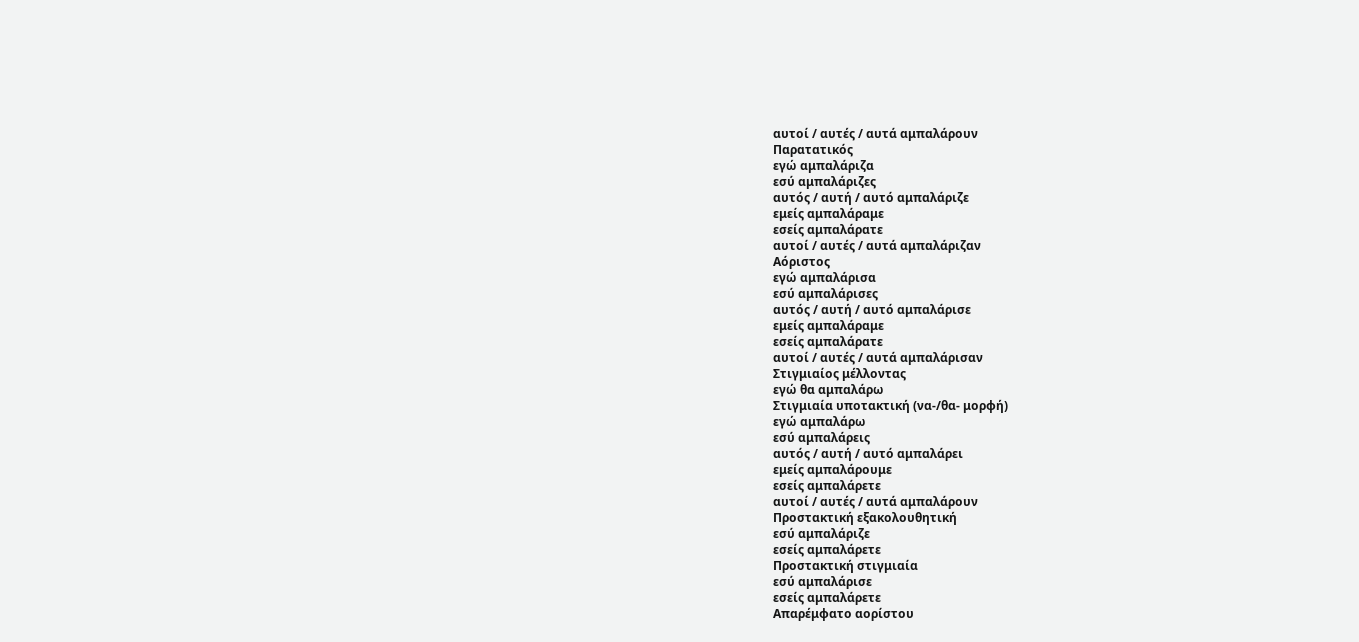αυτοί / αυτές / αυτά αμπαλάρουν
Παρατατικός
εγώ αμπαλάριζα
εσύ αμπαλάριζες
αυτός / αυτή / αυτό αμπαλάριζε
εμείς αμπαλάραμε
εσείς αμπαλάρατε
αυτοί / αυτές / αυτά αμπαλάριζαν
Αόριστος
εγώ αμπαλάρισα
εσύ αμπαλάρισες
αυτός / αυτή / αυτό αμπαλάρισε
εμείς αμπαλάραμε
εσείς αμπαλάρατε
αυτοί / αυτές / αυτά αμπαλάρισαν
Στιγμιαίος μέλλοντας
εγώ θα αμπαλάρω
Στιγμιαία υποτακτική (να-/θα- μορφή)
εγώ αμπαλάρω
εσύ αμπαλάρεις
αυτός / αυτή / αυτό αμπαλάρει
εμείς αμπαλάρουμε
εσείς αμπαλάρετε
αυτοί / αυτές / αυτά αμπαλάρουν
Προστακτική εξακολουθητική
εσύ αμπαλάριζε
εσείς αμπαλάρετε
Προστακτική στιγμιαία
εσύ αμπαλάρισε
εσείς αμπαλάρετε
Απαρέμφατο αορίστου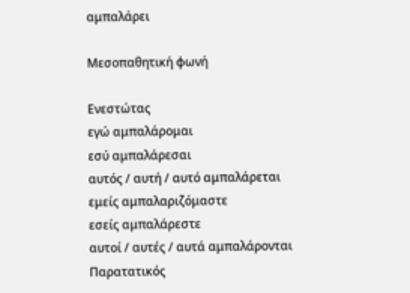αμπαλάρει

Μεσοπαθητική φωνή

Ενεστώτας
εγώ αμπαλάρομαι
εσύ αμπαλάρεσαι
αυτός / αυτή / αυτό αμπαλάρεται
εμείς αμπαλαριζόμαστε
εσείς αμπαλάρεστε
αυτοί / αυτές / αυτά αμπαλάρονται
Παρατατικός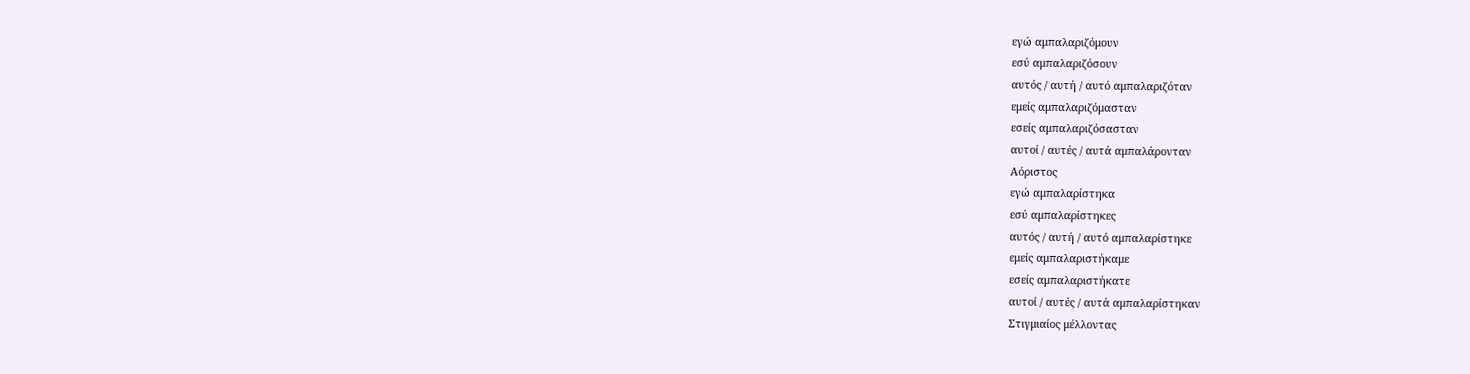εγώ αμπαλαριζόμουν
εσύ αμπαλαριζόσουν
αυτός / αυτή / αυτό αμπαλαριζόταν
εμείς αμπαλαριζόμασταν
εσείς αμπαλαριζόσασταν
αυτοί / αυτές / αυτά αμπαλάρονταν
Αόριστος
εγώ αμπαλαρίστηκα
εσύ αμπαλαρίστηκες
αυτός / αυτή / αυτό αμπαλαρίστηκε
εμείς αμπαλαριστήκαμε
εσείς αμπαλαριστήκατε
αυτοί / αυτές / αυτά αμπαλαρίστηκαν
Στιγμιαίος μέλλοντας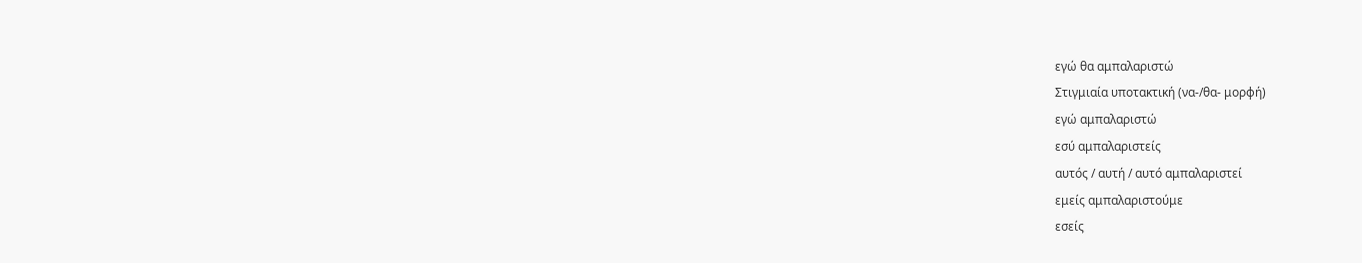εγώ θα αμπαλαριστώ
Στιγμιαία υποτακτική (να-/θα- μορφή)
εγώ αμπαλαριστώ
εσύ αμπαλαριστείς
αυτός / αυτή / αυτό αμπαλαριστεί
εμείς αμπαλαριστούμε
εσείς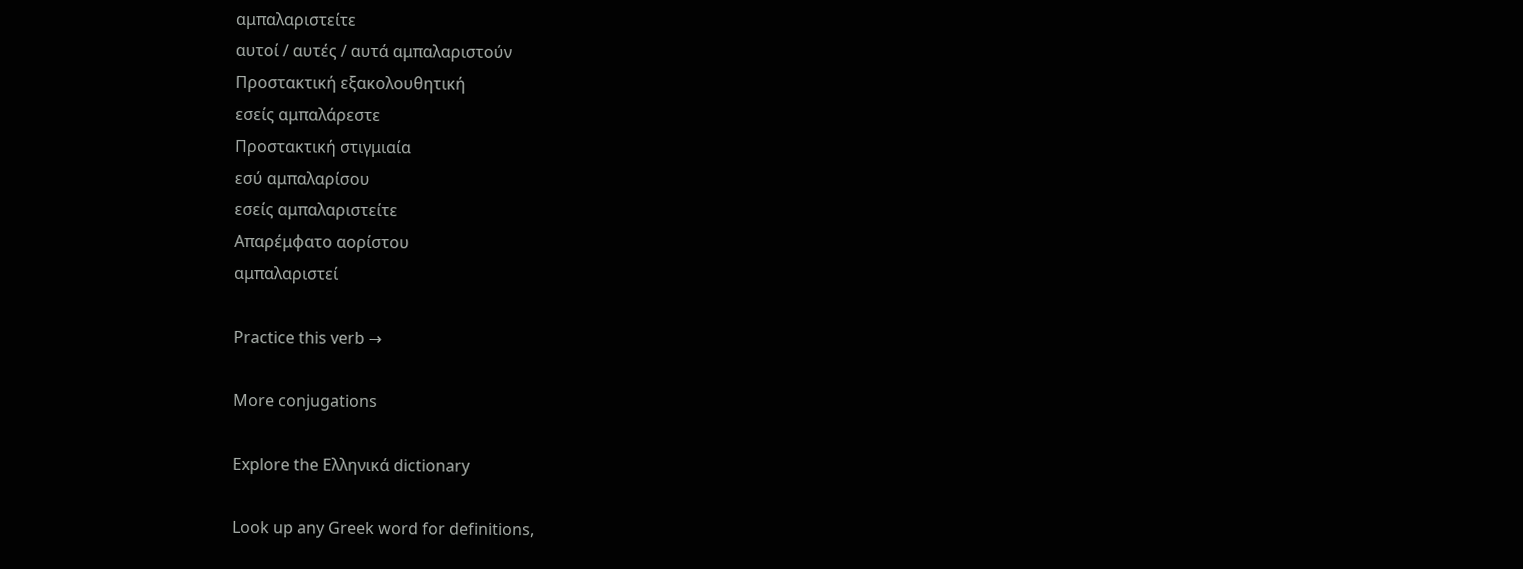αμπαλαριστείτε
αυτοί / αυτές / αυτά αμπαλαριστούν
Προστακτική εξακολουθητική
εσείς αμπαλάρεστε
Προστακτική στιγμιαία
εσύ αμπαλαρίσου
εσείς αμπαλαριστείτε
Απαρέμφατο αορίστου
αμπαλαριστεί

Practice this verb →

More conjugations

Explore the Ελληνικά dictionary

Look up any Greek word for definitions,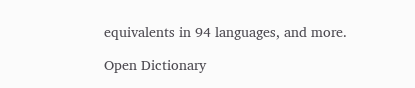equivalents in 94 languages, and more.

Open Dictionary